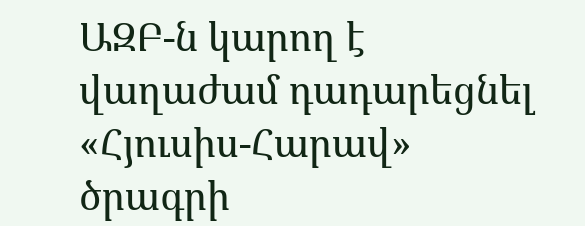ԱԶԲ-ն կարող է վաղաժամ դադարեցնել «Հյուսիս-Հարավ» ծրագրի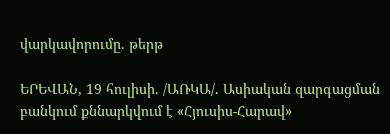վարկավորումը. թերթ

ԵՐԵՎԱՆ, 19 հուլիսի. /ԱՌԿԱ/. Ասիական զարգացման բանկում քննարկվում է «Հյուսիս-Հարավ»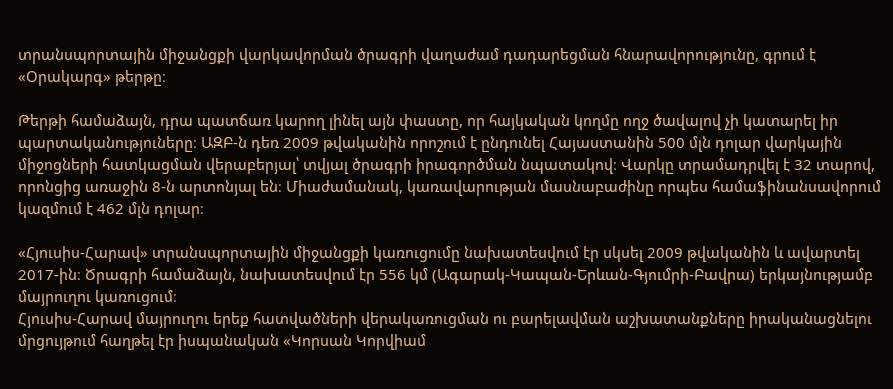տրանսպորտային միջանցքի վարկավորման ծրագրի վաղաժամ դադարեցման հնարավորությունը, գրում է «Օրակարգ» թերթը։

Թերթի համաձայն, դրա պատճառ կարող լինել այն փաստը, որ հայկական կողմը ողջ ծավալով չի կատարել իր պարտականություները։ ԱԶԲ-ն դեռ 2009 թվականին որոշում է ընդունել Հայաստանին 500 մլն դոլար վարկային միջոցների հատկացման վերաբերյալ՝ տվյալ ծրագրի իրագործման նպատակով։ Վարկը տրամադրվել է 32 տարով, որոնցից առաջին 8-ն արտոնյալ են։ Միաժամանակ, կառավարության մասնաբաժինը որպես համաֆինանսավորում կազմում է 462 մլն դոլար։

«Հյուսիս-Հարավ» տրանսպորտային միջանցքի կառուցումը նախատեսվում էր սկսել 2009 թվականին և ավարտել 2017-ին։ Ծրագրի համաձայն, նախատեսվում էր 556 կմ (Ագարակ-Կապան-Երևան-Գյումրի-Բավրա) երկայնությամբ մայրուղու կառուցում։
Հյուսիս-Հարավ մայրուղու երեք հատվածների վերակառուցման ու բարելավման աշխատանքները իրականացնելու մրցույթում հաղթել էր իսպանական «Կորսան Կորվիամ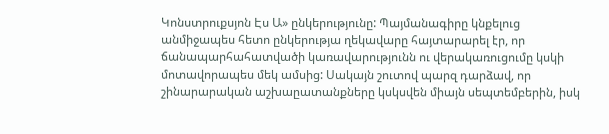Կոնստրուքսյոն Էս Ա» ընկերությունը: Պայմանագիրը կնքելուց անմիջապես հետո ընկերությա ղեկավարը հայտարարել էր, որ ճանապարհահատվածի կառավարությունն ու վերակառուցումը կսկի մոտավորապես մեկ ամսից: Սակայն շուտով պարզ դարձավ, որ շինարարական աշխաըատանքները կսկսվեն միայն սեպտեմբերին, իսկ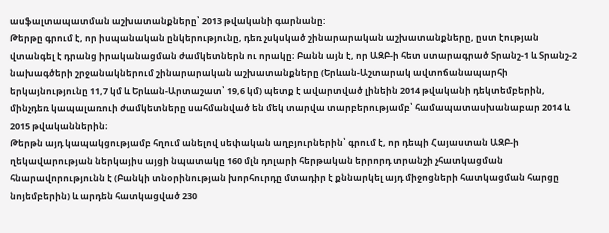ասֆալտապատման աշխատանքները՝ 2013 թվականի գարնանը:
Թերթը գրում է, որ իսպանական ընկերությունը, դեռ չսկսկած շինարարական աշխատանքները, ըստ էության վտանգել է դրանց իրականացման ժամկետներն ու որակը։ Բանն այն է, որ ԱԶԲ-ի հետ ստարագրած Տրանշ-1 և Տրանշ-2 նախագծերի շրջանակներում շինարարական աշխատանքները (Երևան-Աշտարակ ավտոճանապարհի երկայնությունը 11,7 կմ և Երևան-Արտաշատ՝ 19,6 կմ) պետք է ավարտված լինեին 2014 թվականի դեկտեմբերին, մինչդեռ կապալառուի ժամկետները սահմանված են մեկ տարվա տարբերությամբ՝ համապատասխանաբար 2014 և 2015 թվականներին։
Թերթն այդ կապակցությամբ հղում անելով սեփական աղբյուրներին՝ գրում է, որ դեպի Հայաստան ԱԶԲ-ի ղեկավարության ներկայիս այցի նպատակը 160 մլն դոլարի հերթական երրորդ տրանշի չհատկացման հնարավորությունն է (Բանկի տնօրինության խորհուրդը մտադիր է քննարկել այդ միջոցների հատկացման հարցը նոյեմբերին) և արդեն հատկացված 230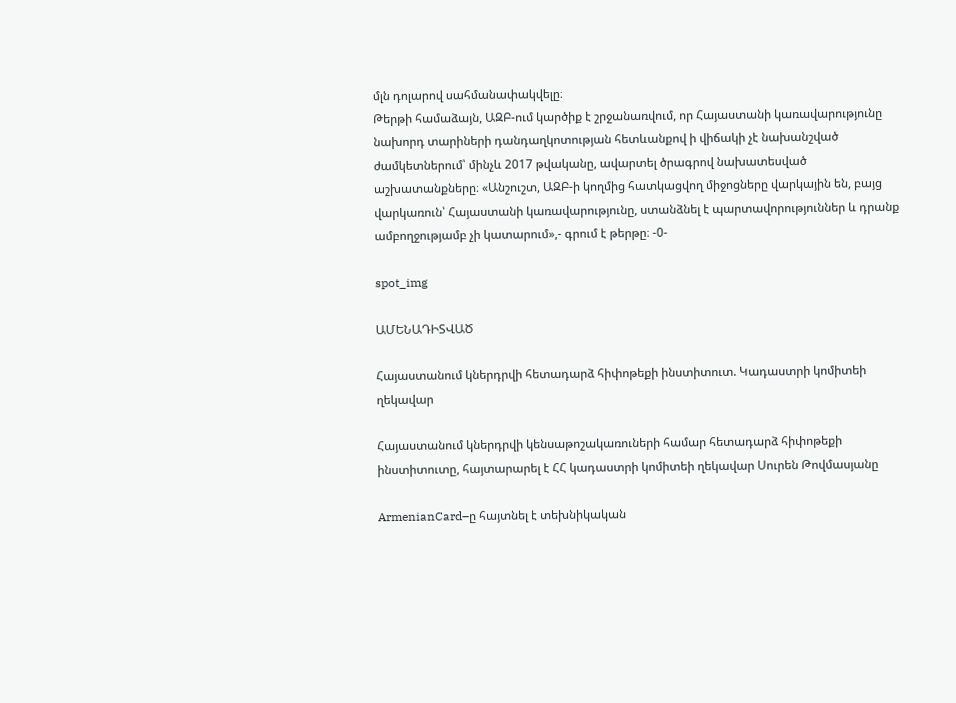մլն դոլարով սահմանափակվելը։
Թերթի համաձայն, ԱԶԲ-ում կարծիք է շրջանառվում, որ Հայաստանի կառավարությունը նախորդ տարիների դանդաղկոտության հետևանքով ի վիճակի չէ նախանշված ժամկետներում՝ մինչև 2017 թվականը, ավարտել ծրագրով նախատեսված աշխատանքները։ «Անշուշտ, ԱԶԲ-ի կողմից հատկացվող միջոցները վարկային են, բայց վարկառուն՝ Հայաստանի կառավարությունը, ստանձնել է պարտավորություններ և դրանք ամբողջությամբ չի կատարում»,- գրում է թերթը։ -0-

spot_img

ԱՄԵՆԱԴԻՏՎԱԾ

Հայաստանում կներդրվի հետադարձ հիփոթեքի ինստիտուտ. Կադաստրի կոմիտեի ղեկավար

Հայաստանում կներդրվի կենսաթոշակառուների համար հետադարձ հիփոթեքի ինստիտուտը, հայտարարել է ՀՀ կադաստրի կոմիտեի ղեկավար Սուրեն Թովմասյանը

ArmenianCard–ը հայտնել է տեխնիկական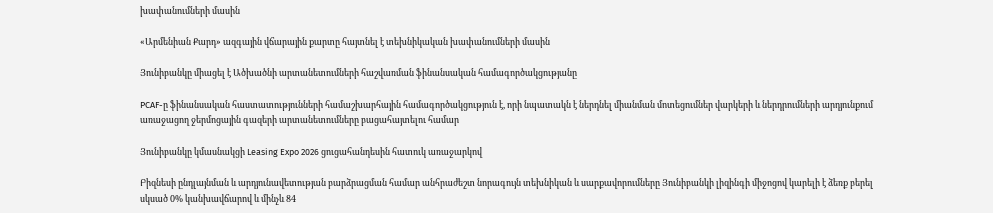խափանումների մասին

«Արմենիան Քարդ» ազգային վճարային քարտը հայտնել է տեխնիկական խափանումների մասին

Յունիբանկը միացել է Ածխածնի արտանետումների հաշվառման ֆինանսական համագործակցությանը

PCAF-ը ֆինանսական հաստատությունների համաշխարհային համագործակցություն է, որի նպատակն է ներդնել միանման մոտեցումներ վարկերի և ներդրումների արդյունքում առաջացող ջերմոցային գազերի արտանետումները բացահայտելու համար

Յունիբանկը կմասնակցի Leasing Expo 2026 ցուցահանդեսին հատուկ առաջարկով

Բիզնեսի ընդլայնման և արդյունավետության բարձրացման համար անհրաժեշտ նորագույն տեխնիկան և սարքավորումները Յունիբանկի լիզինգի միջոցով կարելի է ձեռք բերել սկսած 0% կանխավճարով և մինչև 84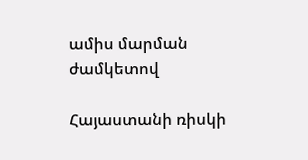ամիս մարման ժամկետով

Հայաստանի ռիսկի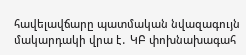հավելավճարը պատմական նվազագույն մակարդակի վրա է․ ԿԲ փոխնախագահ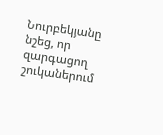Նուրբեկյանը նշեց, որ զարգացող շուկաներում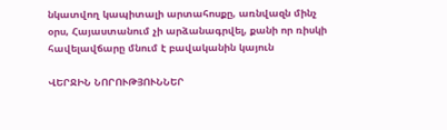նկատվող կապիտալի արտահոսքը, առնվազն մինչ օրս, Հայաստանում չի արձանագրվել, քանի որ ռիսկի հավելավճարը մնում է բավականին կայուն

ՎԵՐՋԻՆ ՆՈՐՈՒԹՅՈՒՆՆԵՐ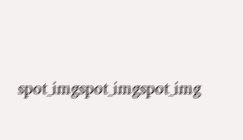spot_imgspot_imgspot_img